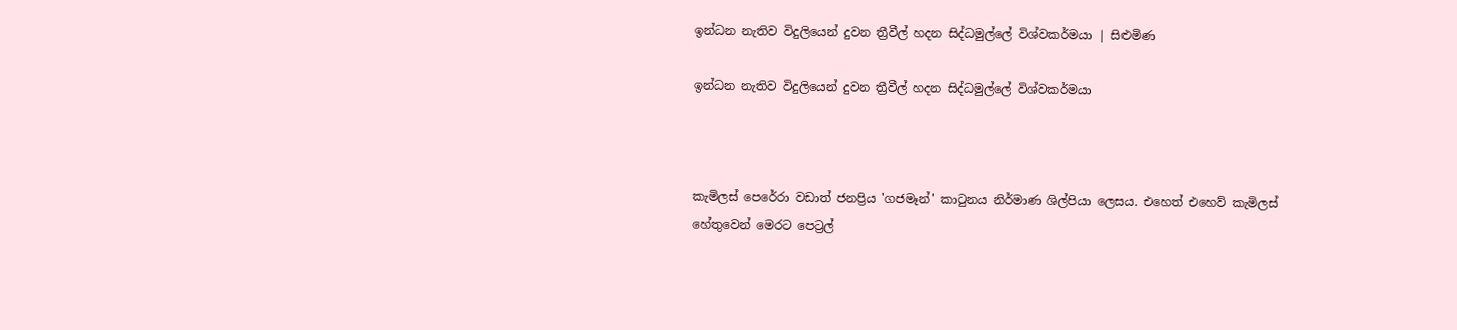ඉන්ධන නැතිව විදුලියෙන් දුවන ත්‍රීවීල් හදන සිද්ධමුල්ලේ විශ්වකර්මයා | සිළුමිණ

ඉන්ධන නැතිව විදුලියෙන් දුවන ත්‍රීවීල් හදන සිද්ධමුල්ලේ විශ්වකර්මයා



කැමිලස් පෙරේරා වඩාත් ජනප්‍රිය 'ගජමෑන්' කාටුනය නිර්මාණ ශිල්පියා ලෙසය. එහෙත් එහෙව් කැමිලස් හේතුවෙන් මෙරට පෙට්‍රල්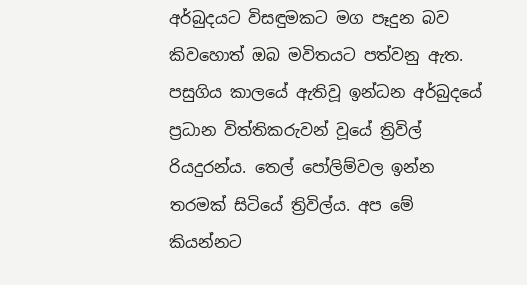අර්බුදයට විසඳුමකට මග පෑදුන බව කිවහොත් ඔබ මවිතයට පත්වනු ඇත. පසුගිය කාලයේ ඇතිවූ ඉන්ධන අර්බුදයේ ප්‍රධාන විත්තිකරුවන් වූයේ ත්‍රිවිල් රියදුරන්ය. තෙල් පෝලිම්වල ඉන්න තරමක් සිටියේ ත්‍රිවිල්ය. අප මේ කියන්නට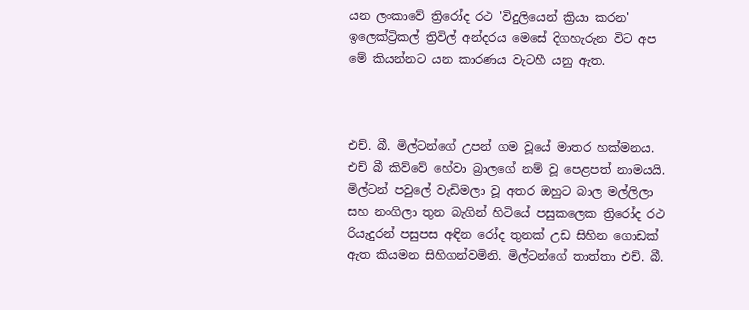යන ලංකාවේ ත්‍රිරෝද රථ 'විදුලියෙන් ක්‍රියා කරන' ඉලෙක්ට්‍රිකල් ත්‍රිවිල් අන්දරය මෙසේ දිගහැරුන විට අප මේ කියන්නට යන කාරණය වැටහී යනු ඇත.



එච්. බී. මිල්ටන්ගේ උපන් ගම වූයේ මාතර හක්මනය. එච් බී කිව්වේ හේවා බ්‍රාලගේ නම් වූ පෙළපත් නාමයයි. මිල්ටන් පවුලේ වැඩිමලා වූ අතර ඔහුට බාල මල්ලිලා සහ නංගිලා තුන බැගින් හිටියේ පසුකලෙක ත්‍රිරෝද රථ රියැදුරන් පසුපස අඳින රෝද තුනක් උඩ සිහින ගොඩක් ඇත කියමන සිහිගන්වමිනි. මිල්ටන්ගේ තාත්තා එච්. බී.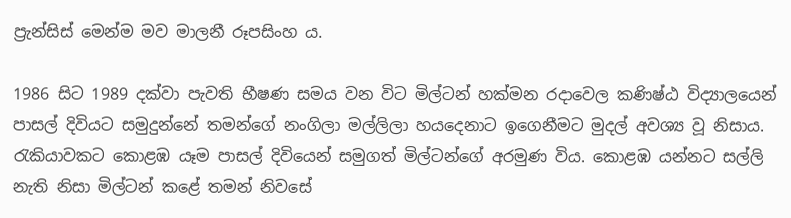ප්‍රැන්සිස් මෙන්ම මව මාලනී රූපසිංහ ය.

1986 සිට 1989 දක්වා පැවති භීෂණ සමය වන විට මිල්ටන් හක්මන රදාවෙල කණිෂ්ඨ විද්‍යාලයෙන් පාසල් දිවියට සමුදුන්නේ තමන්ගේ නංගිලා මල්ලිලා හයදෙනාට ඉගෙනීමට මුදල් අවශ්‍ය වූ නිසාය. රැකියාවකට කොළඹ යෑම පාසල් දිවියෙන් සමුගත් මිල්ටන්ගේ අරමුණ විය. කොළඹ යන්නට සල්ලි නැති නිසා මිල්ටන් කළේ තමන් නිවසේ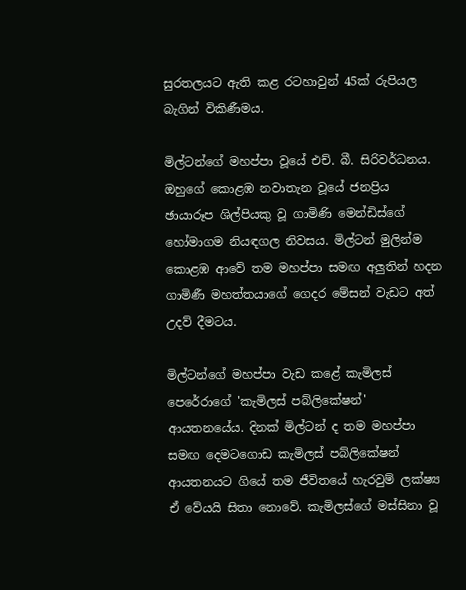සුරතලයට ඇති කළ රටහාවුන් 45ක් රුපියල බැගින් විකිණීමය.

මිල්ටන්ගේ මහප්පා වූයේ එච්. බී. සිරිවර්ධනය. ඔහුගේ කොළඹ නවාතැන වූයේ ජනප්‍රිය ඡායාරූප ශිල්පියකු වූ ගාමිණි මෙන්ඩිස්ගේ හෝමාගම නියඳගල නිවසය. මිල්ටන් මුලින්ම කොළඹ ආවේ තම මහප්පා සමඟ අලුතින් හදන ගාමිණී මහත්තයාගේ ගෙදර මේසන් වැඩට අත් උදව් දීමටය.

මිල්ටන්ගේ මහප්පා වැඩ කළේ කැමිලස් පෙරේරාගේ 'කැමිලස් පබ්ලිකේෂන්' ආයතනයේය. දිනක් මිල්ටන් ද තම මහප්පා සමඟ දෙමටගොඩ කැමිලස් පබ්ලිකේෂන් ආයතනයට ගියේ තම ජීවිතයේ හැරවුම් ලක්ෂ්‍ය ඒ වේයයි සිතා නොවේ. කැමිලස්ගේ මස්සිනා වූ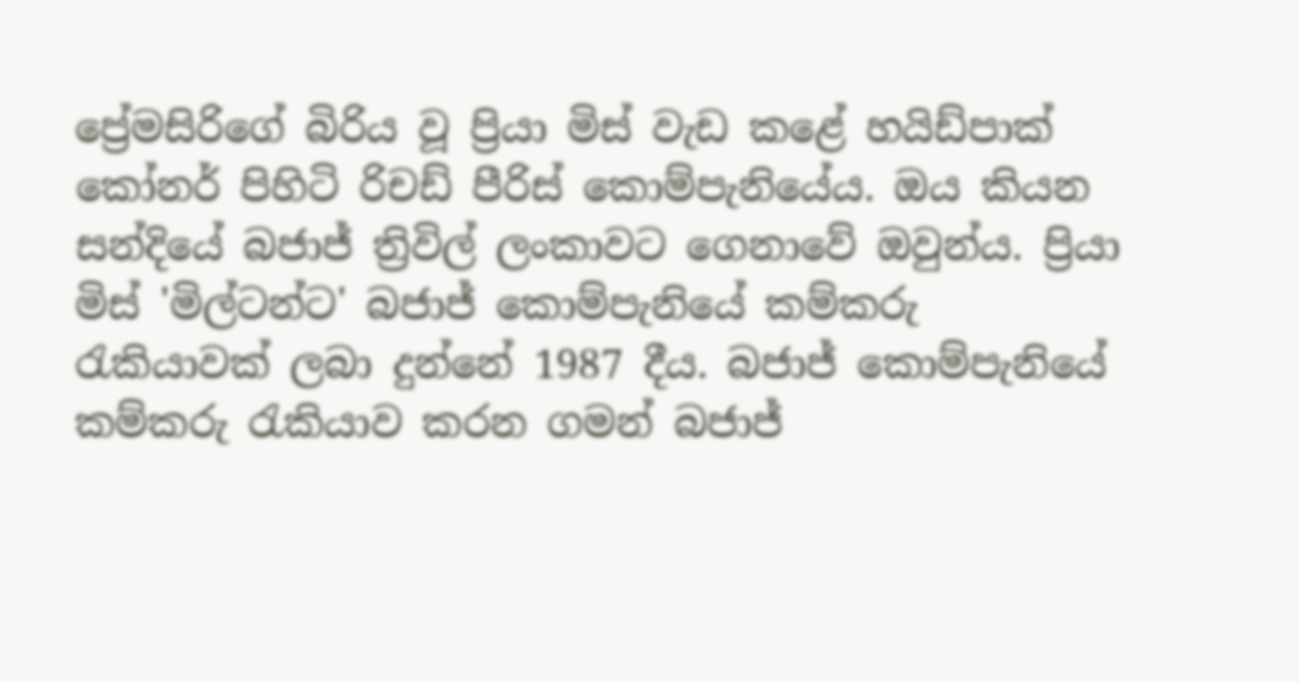ප්‍රේමසිරිගේ බිරිය වූ ප්‍රියා මිස් වැඩ කළේ හයිඩ්පාක් කෝනර් පිහිටි රිචඩ් පීරිස් කොම්පැනියේය. ඔය කියන සන්දියේ බජාජ් ත්‍රිවිල් ලංකාවට ගෙනාවේ ඔවුන්ය. ප්‍රියා මිස් 'මිල්ටන්ට' බජාජ් කොම්පැනියේ කම්කරු රැකියාවක් ලබා දුන්නේ 1987 දීය. බජාජ් කොම්පැනියේ කම්කරු රැකියාව කරන ගමන් බජාජ්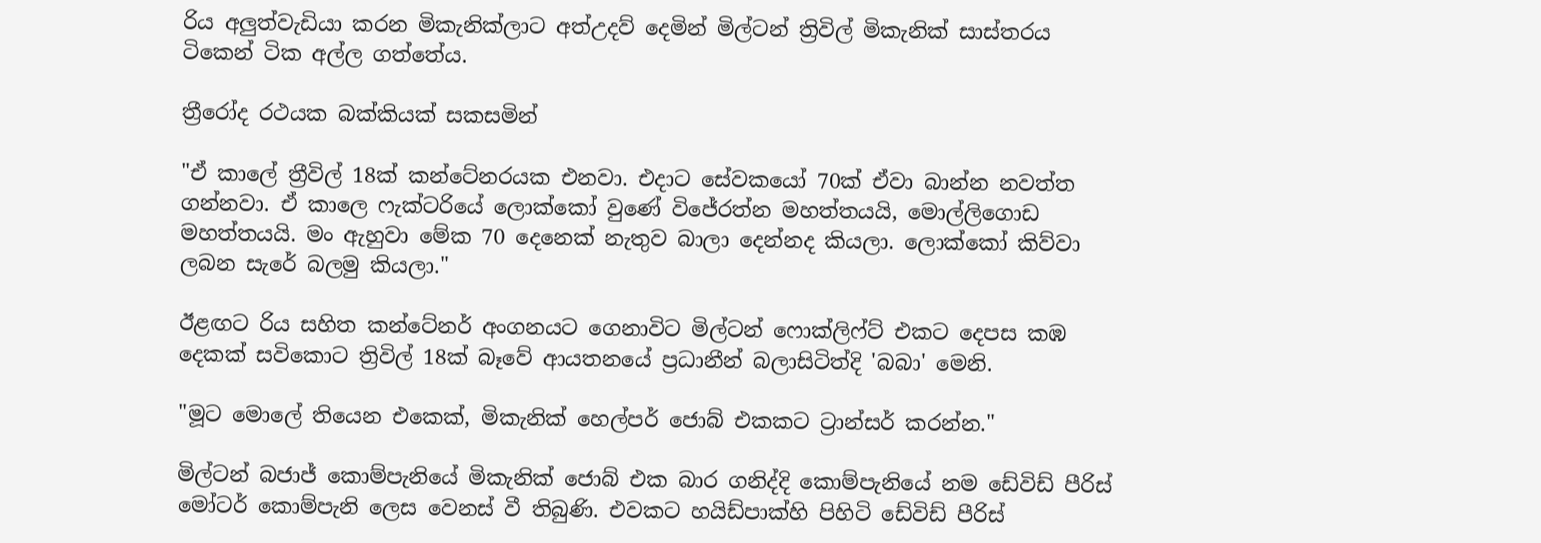රිය අලුත්වැඩියා කරන මිකැනික්ලාට අත්උදව් දෙමින් මිල්ටන් ත්‍රිවිල් මිකැනික් සාස්තරය ටිකෙන් ටික අල්ල ගත්තේය.

ත්‍රීරෝද රථයක බක්කියක් සකසමින්

"ඒ කාලේ ත්‍රීවිල් 18ක් කන්ටේනරයක එනවා. එදාට සේවකයෝ 70ක් ඒවා බාන්න නවත්ත ගන්නවා. ඒ කාලෙ ෆැක්ටරියේ ලොක්කෝ වුණේ විජේරත්න මහත්තයයි, මොල්ලිගොඩ මහත්තයයි. මං ඇහුවා මේක 70 දෙනෙක් නැතුව බාලා දෙන්නද කියලා. ලොක්කෝ කිව්වා ලබන සැරේ බලමු කියලා."

ඊළඟට රිය සහිත කන්ටේනර් අංගනයට ගෙනාවිට මිල්ටන් ෆොක්ලිෆ්ට් එකට දෙපස කඹ දෙකක් සවිකොට ත්‍රිවිල් 18ක් බෑවේ ආයතනයේ ප්‍රධානීන් බලාසිටිත්දි 'බබා' මෙනි.

"මූට මොලේ තියෙන එකෙක්, මිකැනික් හෙල්පර් ජොබ් එකකට ට්‍රාන්සර් කරන්න."

මිල්ටන් බජාජ් කොම්පැනියේ මිකැනික් ජොබ් එක බාර ගනිද්දි කොම්පැනියේ නම ඩේවිඩ් පීරිස් මෝටර් කොම්පැනි ලෙස වෙනස් වී තිබුණි. එවකට හයිඩ්පාක්හි පිහිටි ඩේවිඩ් පීරිස්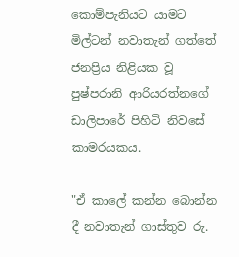කොම්පැනියට යාමට මිල්ටන් නවාතැන් ගත්තේ ජනප්‍රිය නිළියක වූ පුෂ්පරානි ආරියරත්නගේ ඩාලිපාරේ පිහිටි නිවසේ කාමරයකය.

"ඒ කාලේ කන්න බොන්න දී නවාතැන් ගාස්තුව රු.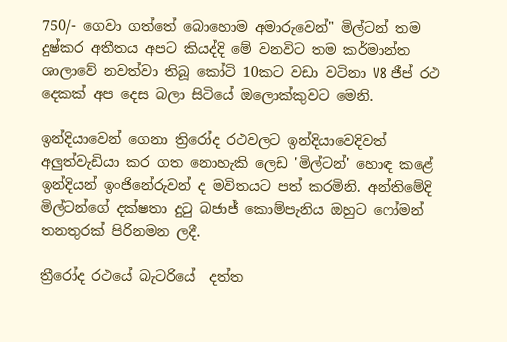750/- ගෙවා ගත්තේ බොහොම අමාරුවෙන්" මිල්ටන් තම දුෂ්කර අතීතය අපට කියද්දි මේ වනවිට තම කර්මාන්ත ශාලාවේ නවත්වා තිබූ කෝටි 10කට වඩා වටිනා V8 ජීප් රථ දෙකක් අප දෙස බලා සිටියේ ඔලොක්කුවට මෙනි.

ඉන්දියාවෙන් ගෙනා ත්‍රිරෝද රථවලට ඉන්දියාවෙදිවත් අලුත්වැඩියා කර ගත නොහැකි ලෙඩ 'මිල්ටන්' හොඳ කළේ ඉන්දියන් ඉංජිනේරුවන් ද මවිතයට පත් කරමිනි. අන්තිමේදි මිල්ටන්ගේ දක්ෂතා දුටු බජාජ් කොම්පැනිය ඔහුට ෆෝමන් තනතුරක් පිරිනමන ලදී.

ත්‍රීරෝද රථයේ බැටරියේ  දත්ත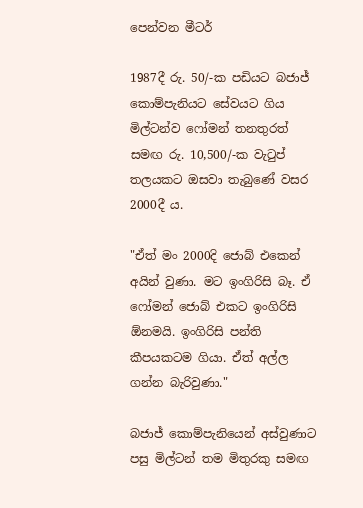පෙන්වන මීටර්

1987දී රු. 50/-ක පඩියට බජාජ් කොම්පැනියට සේවයට ගිය මිල්ටන්ව ෆෝමන් තනතුරත් සමඟ රු. 10,500/-ක වැටුප් තලයකට ඔසවා තැබුණේ වසර 2000දී ය.

"ඒත් මං 2000දි ජොබ් එකෙන් අයින් වුණා. මට ඉංගිරිසි බෑ. ඒ ෆෝමන් ජොබ් එකට ඉංගිරිසි ඕනමයි. ඉංගිරිසි පන්ති කීපයකටම ගියා. ඒත් අල්ල ගන්න බැරිවුණා."

බජාජ් කොම්පැනියෙන් අස්වුණාට පසු මිල්ටන් තම මිතුරකු සමඟ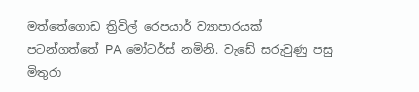මත්තේගොඩ ත්‍රිවිල් රෙපයාර් ව්‍යාපාරයක් පටන්ගත්තේ PA මෝටර්ස් නමිනි. වැඩේ සරුවුණු පසු මිතුරා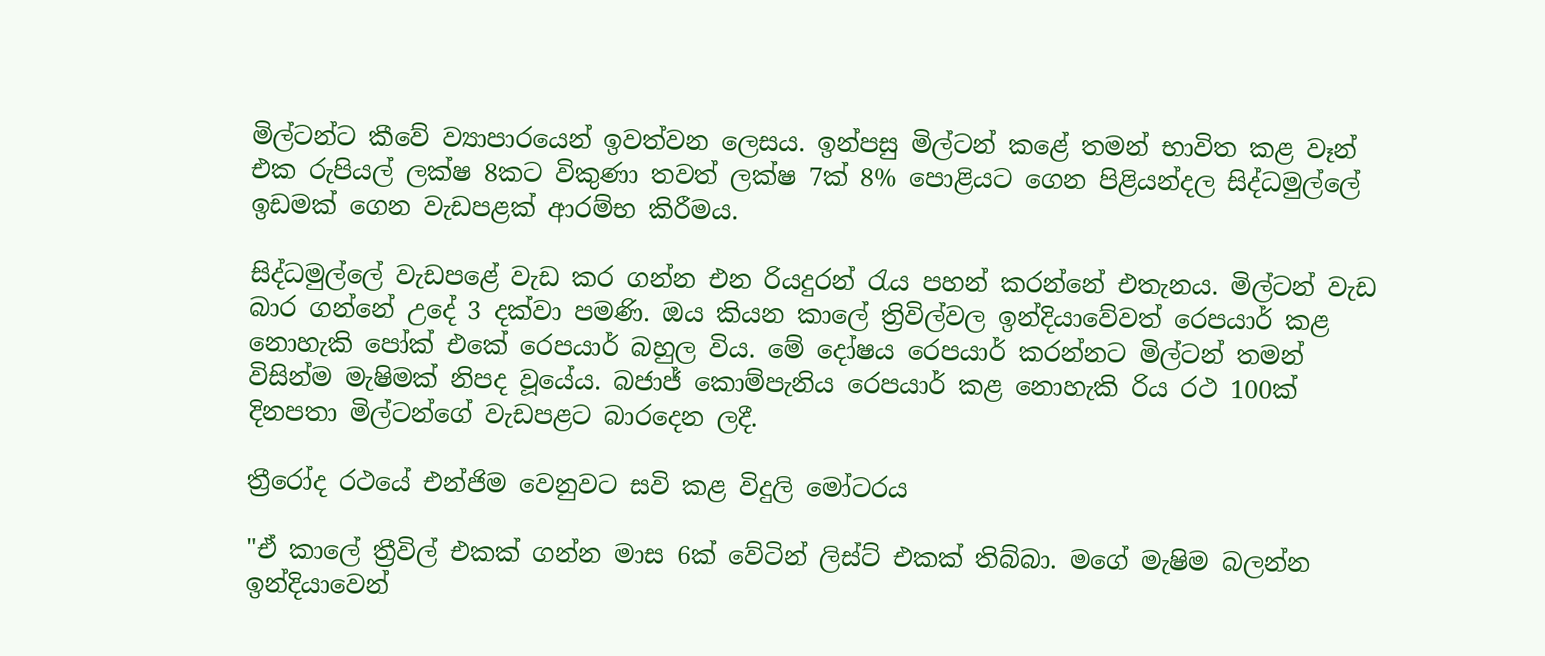මිල්ටන්ට කීවේ ව්‍යාපාරයෙන් ඉවත්වන ලෙසය. ඉන්පසු මිල්ටන් කළේ තමන් භාවිත කළ වෑන් එක රුපියල් ලක්ෂ 8කට විකුණා තවත් ලක්ෂ 7ක් 8% පොළියට ගෙන පිළියන්දල සිද්ධමුල්ලේ ඉඩමක් ගෙන වැඩපළක් ආරම්භ කිරීමය.

සිද්ධමුල්ලේ වැඩපළේ වැඩ කර ගන්න එන රියදුරන් රැය පහන් කරන්නේ එතැනය. මිල්ටන් වැඩ බාර ගන්නේ උදේ 3 දක්වා පමණි. ඔය කියන කාලේ ත්‍රිවිල්වල ඉන්දියාවේවත් රෙපයාර් කළ නොහැකි පෝක් එකේ රෙපයාර් බහුල විය. මේ දෝෂය රෙපයාර් කරන්නට මිල්ටන් තමන් විසින්ම මැෂිමක් නිපද වූයේය. බජාජ් කොම්පැනිය රෙපයාර් කළ නොහැකි රිය රථ 100ක් දිනපතා මිල්ටන්ගේ වැඩපළට බාරදෙන ලදී.

ත්‍රීරෝද රථයේ එන්ජිම වෙනුවට සවි කළ විදුලි මෝටරය

"ඒ කාලේ ත්‍රීවිල් එකක් ගන්න මාස 6ක් වේටින් ලිස්ට් එකක් තිබ්බා. මගේ මැෂිම බලන්න ඉන්දියාවෙන්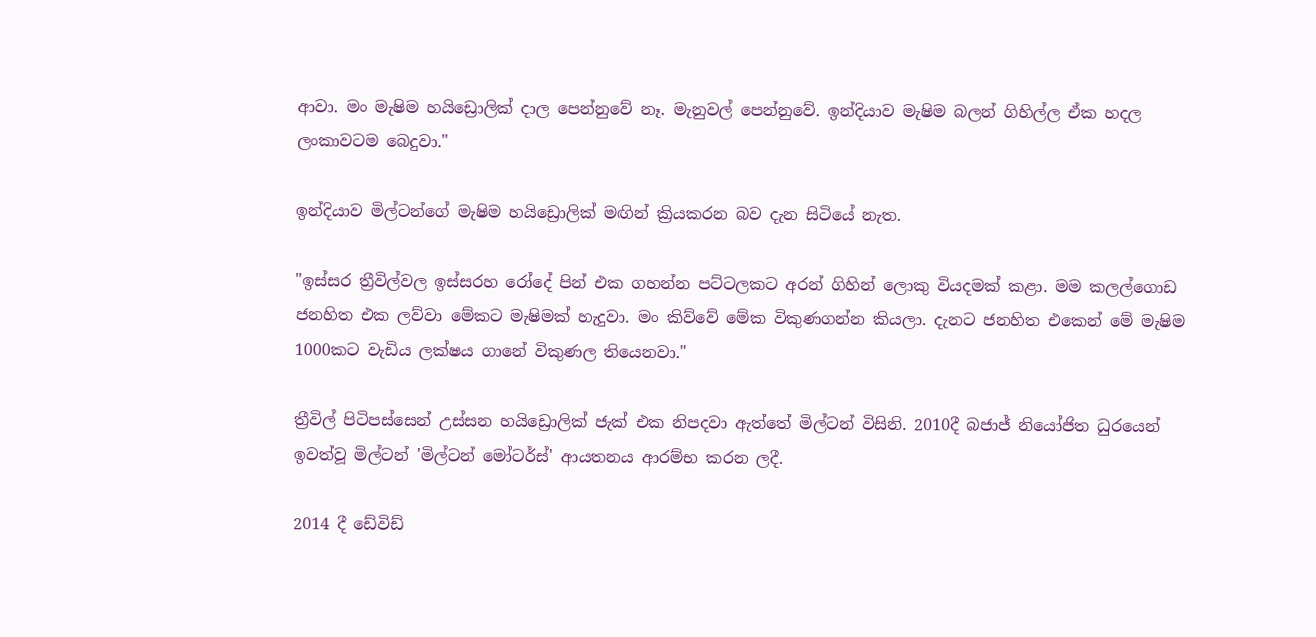ආවා. මං මැෂිම හයිඩ්‍රොලික් දාල පෙන්නුවේ නෑ. මැනුවල් පෙන්නුවේ. ඉන්දියාව මැෂිම බලන් ගිහිල්ල ඒක හදල ලංකාවටම බෙදුවා."

ඉන්දියාව මිල්ටන්ගේ මැෂිම හයිඩ්‍රොලික් මඟින් ක්‍රියකරන බව දැන සිටියේ නැත.

"ඉස්සර ත්‍රීවිල්වල ඉස්සරහ රෝදේ පින් එක ගහන්න පට්ටලකට අරන් ගිහින් ලොකු වියදමක් කළා. මම කලල්ගොඩ ජනහිත එක ලව්වා මේකට මැෂිමක් හැදුවා. මං කිව්වේ මේක විකුණගන්න කියලා. දැනට ජනහිත එකෙන් මේ මැෂිම 1000කට වැඩිය ලක්ෂය ගානේ විකුණල තියෙනවා."

ත්‍රීවිල් පිටිපස්සෙන් උස්සන හයිඩ්‍රොලික් ජැක් එක නිපදවා ඇත්තේ මිල්ටන් විසිනි. 2010දී බජාජ් නියෝජිත ධුරයෙන් ඉවත්වූ මිල්ටන් 'මිල්ටන් මෝටර්ස්' ආයතනය ආරම්භ කරන ලදී.

2014 දී ඩේවිඩ්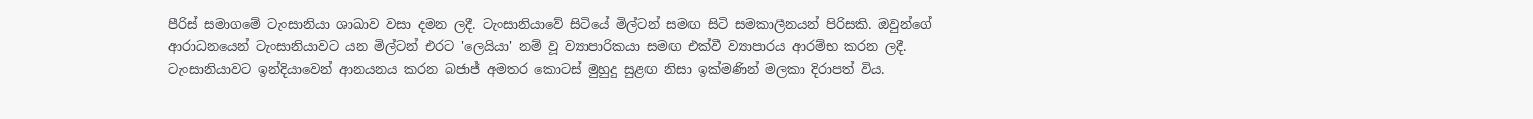පීරිස් සමාගමේ ටැංසානියා ශාඛාව වසා දමන ලදී. ටැංසානියාවේ සිටියේ මිල්ටන් සමඟ සිටි සමකාලීනයන් පිරිසකි. ඔවුන්ගේ ආරාධනයෙන් ටැංසානියාවට යන මිල්ටන් එරට 'ලෙයියා' නම් වූ ව්‍යාපාරිකයා සමඟ එක්වී ව්‍යාපාරය ආරම්භ කරන ලදී. ටැංසානියාවට ඉන්දියාවෙන් ආනයනය කරන බජාජ් අමතර කොටස් මුහුදු සුළඟ නිසා ඉක්මණින් මලකා දිරාපත් විය.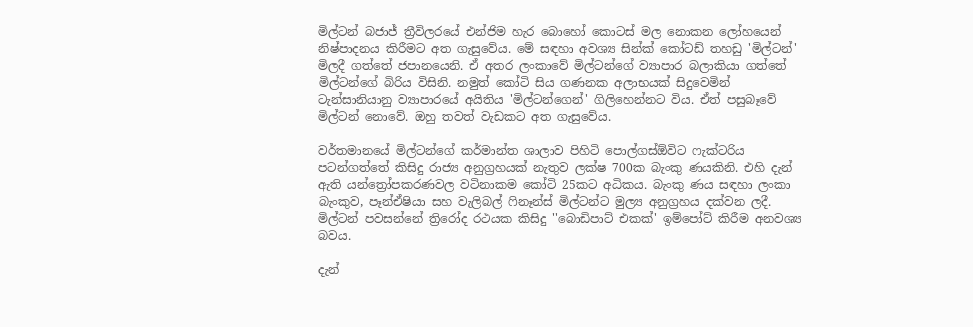මිල්ටන් බජාජ් ත්‍රීවිලරයේ එන්ජිම හැර බොහෝ කොටස් මල නොකන ලෝහයෙන් නිෂ්පාදනය කිරීමට අත ගැසුවේය. මේ සඳහා අවශ්‍ය සින්ක් කෝටඩ් තහඩු 'මිල්ටන්' මිලදී ගත්තේ ජපානයෙනි. ඒ අතර ලංකාවේ මිල්ටන්ගේ ව්‍යාපාර බලාකියා ගත්තේ මිල්ටන්ගේ බිරිය විසිනි. නමුත් කෝටි සිය ගණනක අලාභයක් සිදුවෙමින් ටැන්සානියානු ව්‍යාපාරයේ අයිතිය 'මිල්ටන්ගෙන්' ගිලිහෙන්නට විය. ඒත් පසුබෑවේ මිල්ටන් නොවේ. ඔහු තවත් වැඩකට අත ගැසුවේය.

වර්තමානයේ මිල්ටන්ගේ කර්මාන්ත ශාලාව පිහිටි පොල්ගස්ඕවිට ෆැක්ටරිය පටන්ගත්තේ කිසිදු රාජ්‍ය අනුග්‍රහයක් නැතුව ලක්ෂ 700ක බැංකු ණයකිනි. එහි දැන් ඇති යන්ත්‍රෝපකරණවල වටිනාකම කෝටි 25කට අධිකය. බැංකු ණය සඳහා ලංකා බැංකුව, පෑන්ඒෂියා සහ වැලිබල් ෆිනෑන්ස් මිල්ටන්ට මුල්‍ය අනුග්‍රහය දක්වන ලදී. මිල්ටන් පවසන්නේ ත්‍රිරෝද රථයක කිසිදු ''බොඩිපාට් එකක්' ඉම්පෝට් කිරීම අනවශ්‍ය බවය.

දැන්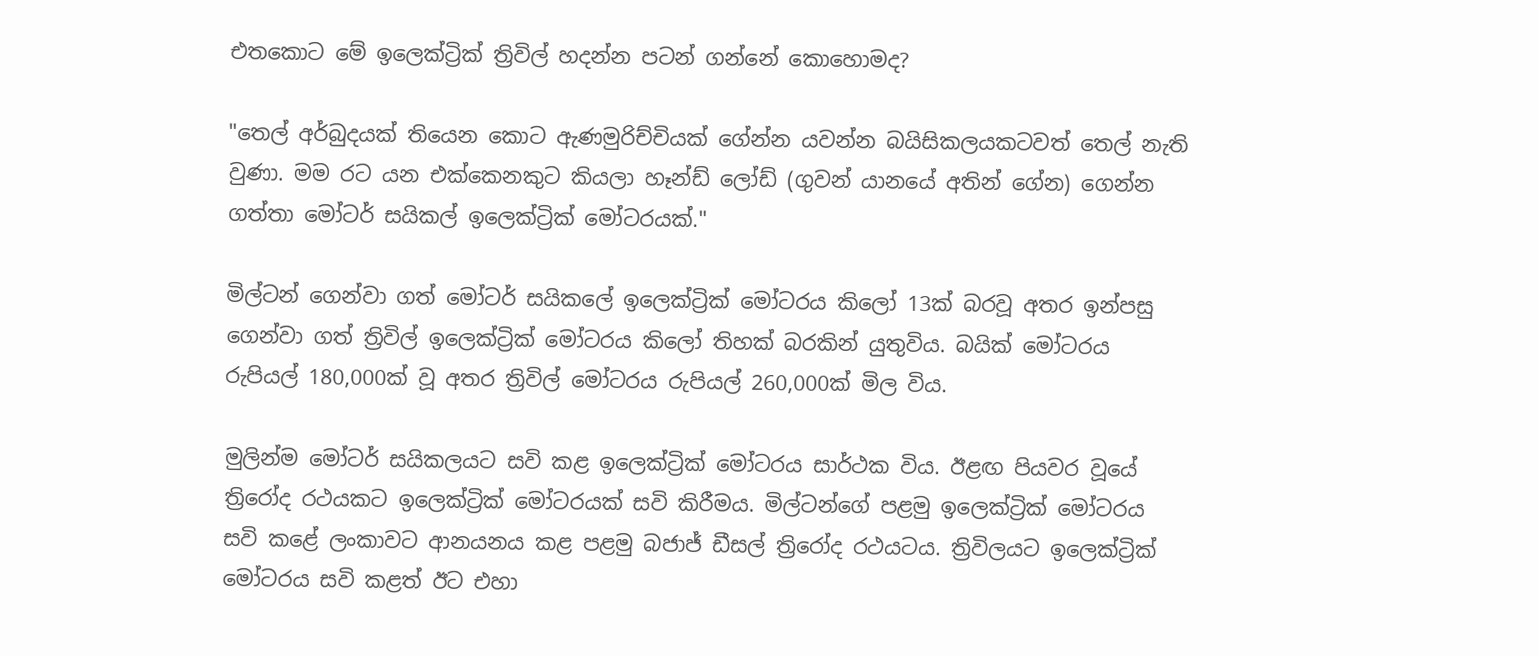එතකොට මේ ඉලෙක්ට්‍රික් ත්‍රිවිල් හදන්න පටන් ගන්නේ කොහොමද?

"තෙල් අර්බුදයක් තියෙන කොට ඇණමුරිච්චියක් ගේන්න යවන්න බයිසිකලයකටවත් තෙල් නැති වුණා. මම රට යන එක්කෙනකුට කියලා හෑන්ඩ් ලෝඩ් (ගුවන් යානයේ අතින් ගේන) ගෙන්න ගත්තා මෝටර් සයිකල් ඉලෙක්ට්‍රික් මෝටරයක්."

මිල්ටන් ගෙන්වා ගත් මෝටර් සයිකලේ ඉලෙක්ට්‍රික් මෝටරය කිලෝ 13ක් බරවූ අතර ඉන්පසු ගෙන්වා ගත් ත්‍රිවිල් ඉලෙක්ට්‍රික් මෝටරය කිලෝ තිහක් බරකින් යුතුවිය. බයික් මෝටරය රුපියල් 180,000ක් වූ අතර ත්‍රිවිල් මෝටරය රුපියල් 260,000ක් මිල විය.

මුලින්ම මෝටර් සයිකලයට සවි කළ ඉලෙක්ට්‍රික් මෝටරය සාර්ථක විය. ඊළඟ පියවර වූයේ ත්‍රිරෝද රථයකට ඉලෙක්ට්‍රික් මෝටරයක් සවි කිරීමය. මිල්ටන්ගේ පළමු ඉලෙක්ට්‍රික් මෝටරය සවි කළේ ලංකාවට ආනයනය කළ පළමු බජාජ් ඩීසල් ත්‍රිරෝද රථයටය. ත්‍රිවිලයට ඉලෙක්ට්‍රික් මෝටරය සවි කළත් ඊට එහා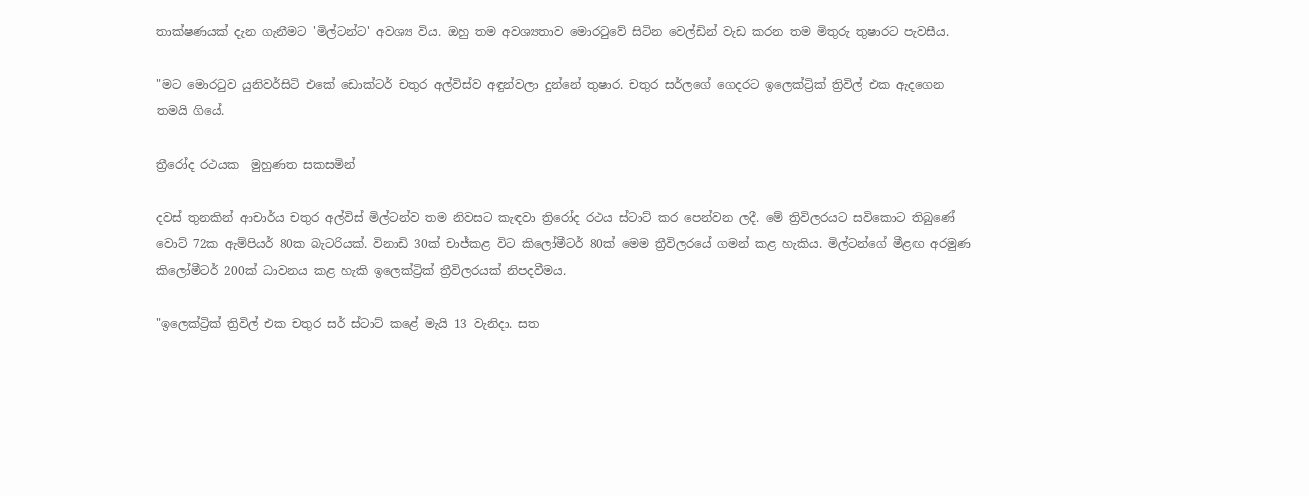තාක්ෂණයක් දැන ගැනීමට 'මිල්ටන්ට' අවශ්‍ය විය. ඔහු තම අවශ්‍යතාව මොරටුවේ සිටින වෙල්ඩින් වැඩ කරන තම මිතුරු තුෂාරට පැවසීය.

"මට මොරටුව යුනිවර්සිටි එකේ ඩොක්ටර් චතුර අල්විස්ව අඳුන්වලා දුන්නේ තුෂාර. චතුර සර්ලගේ ගෙදරට ඉලෙක්ට්‍රික් ත්‍රිවිල් එක ඇදගෙන තමයි ගියේ.

ත්‍රීරෝද රථයක  මුහුණත සකසමින්

දවස් තුනකින් ආචාර්ය චතුර අල්විස් මිල්ටන්ව තම නිවසට කැඳවා ත්‍රිරෝද රථය ස්ටාට් කර පෙන්වන ලදී. මේ ත්‍රිවිලරයට සවිකොට තිබුණේ වොට් 72ක ඇම්පියර් 80ක බැටරියක්. විනාඩි 30ක් චාජ්කළ විට කිලෝමීටර් 80ක් මෙම ත්‍රීවිලරයේ ගමන් කළ හැකිය. මිල්ටන්ගේ මීළඟ අරමුණ කිලෝමීටර් 200ක් ධාවනය කළ හැකි ඉලෙක්ට්‍රික් ත්‍රීවිලරයක් නිපදවීමය.

"ඉලෙක්ට්‍රික් ත්‍රිවිල් එක චතුර සර් ස්ටාට් කළේ මැයි 13 වැනිදා. සත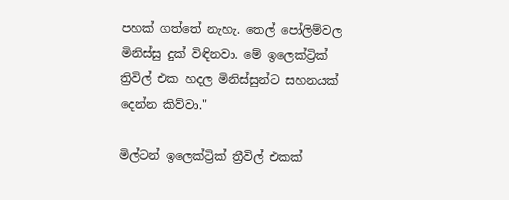පහක් ගත්තේ නැහැ. තෙල් පෝලිම්වල මිනිස්සු දුක් විඳිනවා. මේ ඉලෙක්ට්‍රික් ත්‍රිවිල් එක හදල මිනිස්සුන්ට සහනයක් දෙන්න කිව්වා."

මිල්ටන් ඉලෙක්ට්‍රික් ත්‍රීවිල් එකක්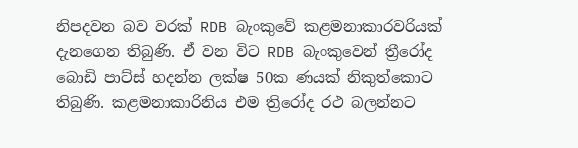නිපදවන බව වරක් RDB බැංකුවේ කළමනාකාරවරියක් දැනගෙන තිබුණි. ඒ වන විට RDB බැංකුවෙන් ත්‍රීරෝද බොඩි පාට්ස් හදන්න ලක්ෂ 50ක ණයක් නිකුත්කොට තිබුණි. කළමනාකාරිනිය එම ත්‍රිරෝද රථ බලන්නට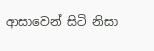ආසාවෙන් සිටි නිසා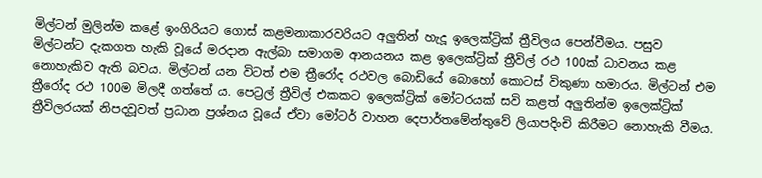මිල්ටන් මුලින්ම කළේ ඉංගිරියට ගොස් කළමනාකාරවරියට අලුතින් හැදූ ඉලෙක්ට්‍රික් ත්‍රීවිලය පෙන්වීමය. පසුව මිල්ටන්ට දැකගත හැකි වූයේ මරදාන ඇල්බා සමාගම ආනයනය කළ ඉලෙක්ට්‍රික් ත්‍රීවිල් රථ 100ක් ධාවනය කළ නොහැකිව ඇති බවය. මිල්ටන් යන විටත් එම ත්‍රීරෝද රථවල බොඩියේ බොහෝ කොටස් විකුණා හමාරය. මිල්ටන් එම ත්‍රීරෝද රථ 100ම මිලදී ගත්තේ ය. පෙට්‍රල් ත්‍රීවිල් එකකට ඉලෙක්ට්‍රික් මෝටරයක් සවි කළත් අලුතින්ම ඉලෙක්ට්‍රික් ත්‍රීවිලරයක් නිපදවූවත් ප්‍රධාන ප්‍රශ්නය වූයේ ඒවා මෝටර් වාහන දෙපාර්තමේන්තුවේ ලියාපදිංචි කිරීමට නොහැකි වීමය.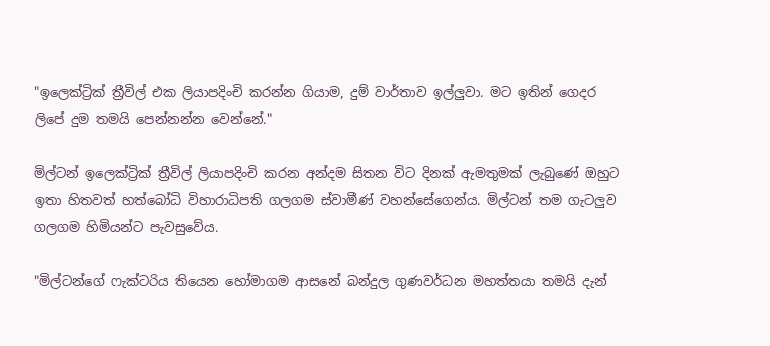"ඉලෙක්ට්‍රික් ත්‍රීවිල් එක ලියාපදිංචි කරන්න ගියාම, දුම් වාර්තාව ඉල්ලුවා. මට ඉතින් ගෙදර ලිපේ දුම තමයි පෙන්නන්න වෙන්නේ."

මිල්ටන් ඉලෙක්ට්‍රික් ත්‍රීවිල් ලියාපදිංචි කරන අන්දම සිතන විට දිනක් ඇමතුමක් ලැබුණේ ඔහුට ඉතා හිතවත් හත්බෝධි විහාරාධිපති ගලගම ස්වාමීණ් වහන්සේගෙන්ය. මිල්ටන් තම ගැටලුව ගලගම හිමියන්ට පැවසුවේය.

"මිල්ටන්ගේ ෆැක්ටරිය තියෙන හෝමාගම ආසනේ බන්දුල ගුණවර්ධන මහත්තයා තමයි දැන්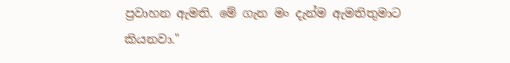ප්‍රවාහන ඇමති. මේ ගැන මං දැන්ම ඇමතිතුමාට කියනවා."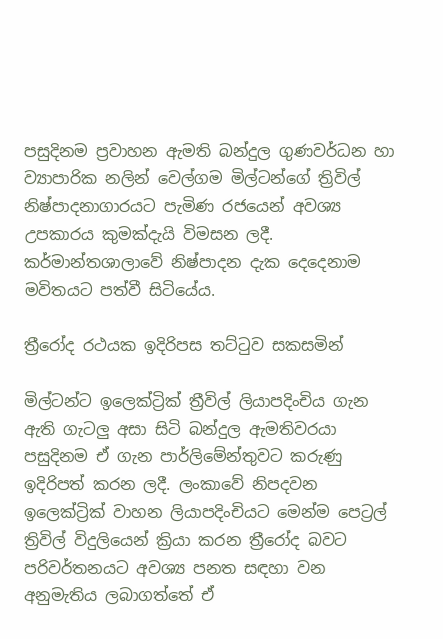පසුදිනම ප්‍රවාහන ඇමති බන්දුල ගුණවර්ධන හා ව්‍යාපාරික නලින් වෙල්ගම මිල්ටන්ගේ ත්‍රිවිල් නිෂ්පාදනාගාරයට පැමිණ රජයෙන් අවශ්‍ය උපකාරය කුමක්දැයි විමසන ලදී. කර්මාන්තශාලාවේ නිෂ්පාදන දැක දෙදෙනාම මවිතයට පත්වී සිටියේය.

ත්‍රීරෝද රථයක ඉදිරිපස තට්ටුව සකසමින්

මිල්ටන්ට ඉලෙක්ට්‍රික් ත්‍රීවිල් ලියාපදිංචිය ගැන ඇති ගැටලු අසා සිටි බන්දුල ඇමතිවරයා පසුදිනම ඒ ගැන පාර්ලිමේන්තුවට කරුණු ඉදිරිපත් කරන ලදී. ලංකාවේ නිපදවන ඉලෙක්ට්‍රික් වාහන ලියාපදිංචියට මෙන්ම පෙට්‍රල් ත්‍රිවිල් විදුලියෙන් ක්‍රියා කරන ත්‍රීරෝද බවට පරිවර්තනයට අවශ්‍ය පනත සඳහා වන අනුමැතිය ලබාගත්තේ ඒ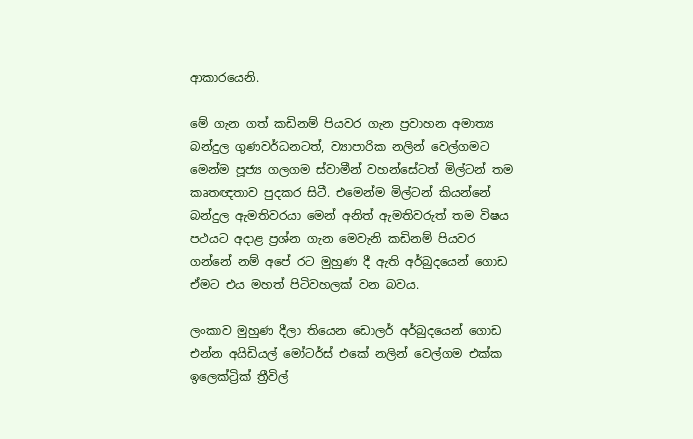ආකාරයෙනි.

මේ ගැන ගත් කඩිනම් පියවර ගැන ප්‍රවාහන අමාත්‍ය බන්දුල ගුණවර්ධනටත්, ව්‍යාපාරික නලින් වෙල්ගමට මෙන්ම පූජ්‍ය ගලගම ස්වාමීන් වහන්සේටත් මිල්ටන් තම කෘතඥතාව පුදකර සිටී. එමෙන්ම මිල්ටන් කියන්නේ බන්දුල ඇමතිවරයා මෙන් අනිත් ඇමතිවරුත් තම විෂය පථයට අදාළ ප්‍රශ්න ගැන මෙවැනි කඩිනම් පියවර ගන්නේ නම් අපේ රට මුහුණ දී ඇති අර්බුදයෙන් ගොඩ ඒමට එය මහත් පිටිවහලක් වන බවය.

ලංකාව මුහුණ දීලා තියෙන ඩොලර් අර්බුදයෙන් ගොඩ එන්න අයිඩියල් මෝටර්ස් එකේ නලින් වෙල්ගම එක්ක ඉලෙක්ට්‍රික් ත්‍රීවිල්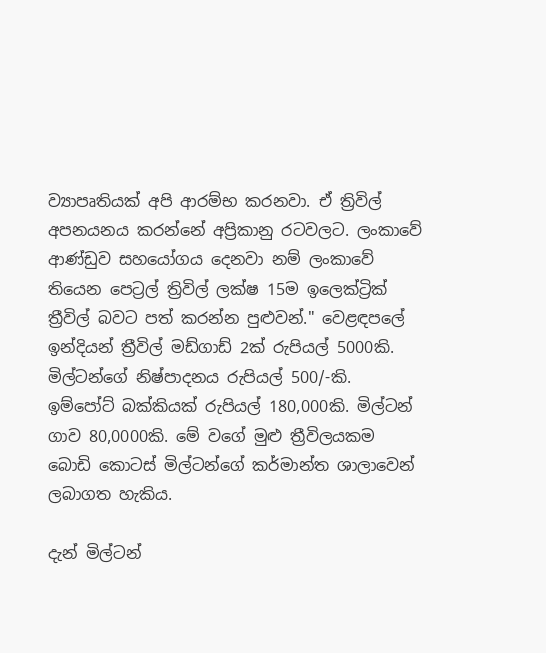ව්‍යාපෘතියක් අපි ආරම්භ කරනවා. ඒ ත්‍රිවිල් අපනයනය කරන්නේ අප්‍රිකානු රටවලට. ලංකාවේ ආණ්ඩුව සහයෝගය දෙනවා නම් ලංකාවේ තියෙන පෙට්‍රල් ත්‍රිවිල් ලක්ෂ 15ම ඉලෙක්ට්‍රික් ත්‍රීවිල් බවට පත් කරන්න පුළුවන්." වෙළඳපලේ ඉන්දියන් ත්‍රීවිල් මඩ්ගාඩ් 2ක් රුපියල් 5000කි. මිල්ටන්ගේ නිෂ්පාදනය රුපියල් 500/-කි. ඉම්පෝට් බක්කියක් රුපියල් 180,000කි. මිල්ටන් ගාව 80,0000කි. මේ වගේ මුළු ත්‍රීවිලයකම බොඩි කොටස් මිල්ටන්ගේ කර්මාන්ත ශාලාවෙන් ලබාගත හැකිය.

දැන් මිල්ටන්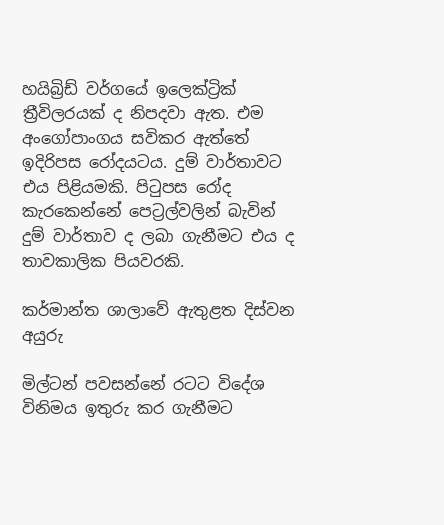හයිබ්‍රිඩ් වර්ගයේ ඉලෙක්ට්‍රික් ත්‍රීවිලරයක් ද නිපදවා ඇත. එම අංගෝපාංගය සවිකර ඇත්තේ ඉදිරිපස රෝදයටය. දුම් වාර්තාවට එය පිළියමකි. පිටුපස රෝද කැරකෙන්නේ පෙට්‍රල්වලින් බැවින් දුම් වාර්තාව ද ලබා ගැනීමට එය ද තාවකාලික පියවරකි.

කර්මාන්ත ශාලාවේ ඇතුළත දිස්වන අයුරු

මිල්ටන් පවසන්නේ රටට විදේශ විනිමය ඉතුරු කර ගැනීමට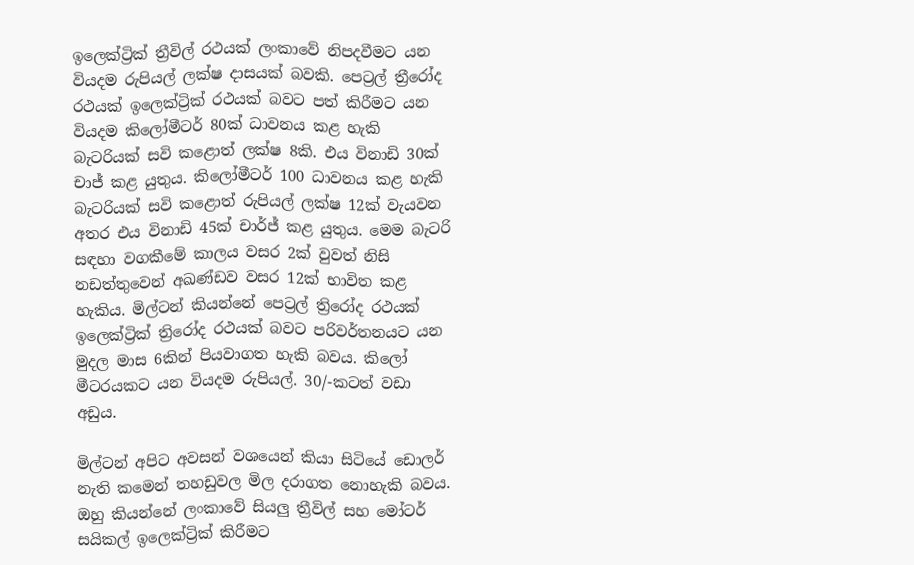ඉලෙක්ට්‍රික් ත්‍රීවිල් රථයක් ලංකාවේ නිපදවීමට යන වියදම රුපියල් ලක්ෂ දාසයක් බවකි. පෙට්‍රල් ත්‍රීරෝද රථයක් ඉලෙක්ට්‍රික් රථයක් බවට පත් කිරීමට යන වියදම කිලෝමීටර් 80ක් ධාවනය කළ හැකි බැටරියක් සවි කළොත් ලක්ෂ 8කි. එය විනාඩි 30ක් චාජ් කළ යුතුය. කිලෝමීටර් 100 ධාවනය කළ හැකි බැටරියක් සවි කළොත් රුපියල් ලක්ෂ 12ක් වැයවන අතර එය විනාඩි 45ක් චාර්ජ් කළ යුතුය. මෙම බැටරි සඳහා වගකීමේ කාලය වසර 2ක් වුවත් නිසි නඩත්තුවෙන් අඛණ්ඩව වසර 12ක් භාවිත කළ හැකිය. මිල්ටන් කියන්නේ පෙට්‍රල් ත්‍රිරෝද රථයක් ඉලෙක්ට්‍රික් ත්‍රිරෝද රථයක් බවට පරිවර්තනයට යන මුදල මාස 6කින් පියවාගත හැකි බවය. කිලෝ මීටරයකට යන වියදම රුපියල්. 30/-කටත් වඩා අඩුය.

මිල්ටන් අපිට අවසන් වශයෙන් කියා සිටියේ ඩොලර් නැති කමෙන් තහඩුවල මිල දරාගත නොහැකි බවය. ඔහු කියන්නේ ලංකාවේ සියලු ත්‍රීවිල් සහ මෝටර් සයිකල් ඉලෙක්ට්‍රික් කිරීමට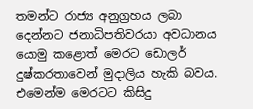තමන්ට රාජ්‍ය අනුග්‍රහය ලබා දෙන්නට ජනාධිපතිවරයා අවධානය යොමු කළොත් මෙරට ඩොලර් දුෂ්කරතාවෙන් මුදාලිය හැකි බවය. එමෙන්ම මෙරටට කිසිදු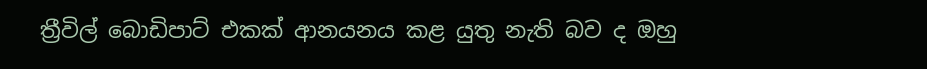ත්‍රීවිල් බොඩිපාට් එකක් ආනයනය කළ යුතු නැති බව ද ඔහු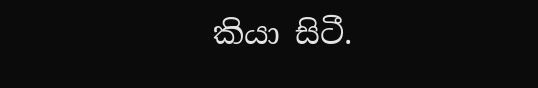කියා සිටී.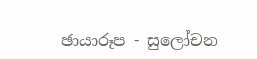ඡායාරූප - සුලෝචන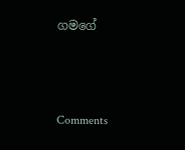ගමගේ



Comments